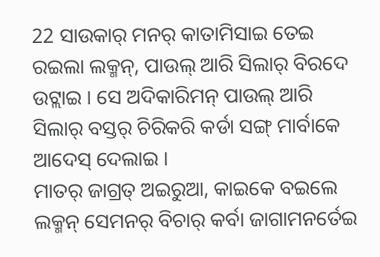22 ସାଉକାର୍ ମନର୍ କାତାମିସାଇ ତେଇ ରଇଲା ଲକ୍ମନ୍, ପାଉଲ୍ ଆରି ସିଲାର୍ ବିରଦେ ଉଟ୍ଲାଇ । ସେ ଅଦିକାରିମନ୍ ପାଉଲ୍ ଆରି ସିଲାର୍ ବସ୍ତର୍ ଚିରିକରି କର୍ଡା ସଙ୍ଗ୍ ମାର୍ବାକେ ଆଦେସ୍ ଦେଲାଇ ।
ମାତର୍ ଜାଗ୍ରତ୍ ଅଇରୁଆ, କାଇକେ ବଇଲେ ଲକ୍ମନ୍ ସେମନର୍ ବିଚାର୍ କର୍ବା ଜାଗାମନର୍ତେଇ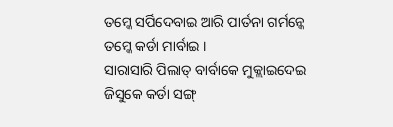ତମ୍କେ ସର୍ପିଦେବାଇ ଆରି ପାର୍ତନା ଗର୍ମନ୍କେ ତମ୍କେ କର୍ଡା ମାର୍ବାଇ ।
ସାରାସାରି ପିଲାତ୍ ବାର୍ବାକେ ମୁକ୍ଲାଇଦେଇ ଜିସୁକେ କର୍ଡା ସଙ୍ଗ୍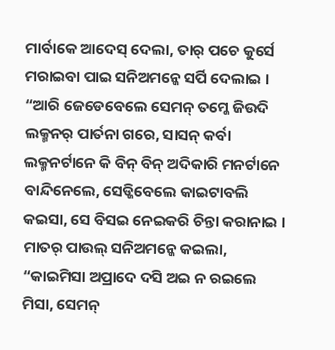ମାର୍ବାକେ ଆଦେସ୍ ଦେଲା, ତାର୍ ପଚେ କୁର୍ସେ ମରାଇବା ପାଇ ସନିଅମନ୍କେ ସର୍ପି ଦେଲାଇ ।
“ଆରି ଜେଡେବେଲେ ସେମନ୍ ତମ୍କେ ଜିଉଦି ଲକ୍ମନର୍ ପାର୍ତନା ଗରେ, ସାସନ୍ କର୍ବା ଲକ୍ମନର୍ଟାନେ କି ବିନ୍ ବିନ୍ ଅଦିକାରି ମନର୍ଟାନେ ବାନ୍ଦିନେଲେ, ସେଡ୍କିବେଲେ କାଇଟାବଲି କଇସା, ସେ ବିସଇ ନେଇକରି ଚିନ୍ତା କରାନାଇ ।
ମାତର୍ ପାଉଲ୍ ସନିଅମନ୍କେ କଇଲା, “କାଇମିସା ଅପ୍ରାଦେ ଦସି ଅଇ ନ ରଇଲେ ମିସା, ସେମନ୍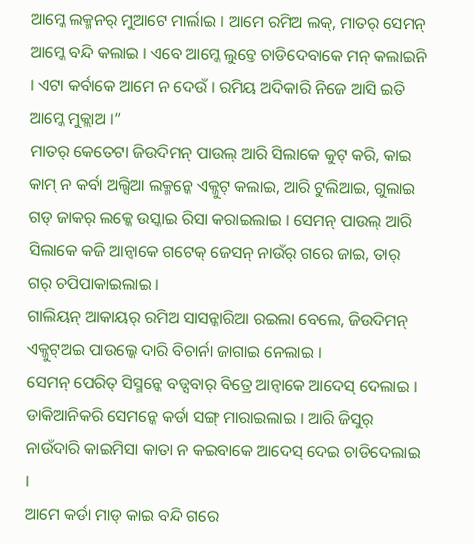ଆମ୍କେ ଲକ୍ମନର୍ ମୁଆଟେ ମାର୍ଲାଇ । ଆମେ ରମିଅ ଲକ୍, ମାତର୍ ସେମନ୍ ଆମ୍କେ ବନ୍ଦି କଲାଇ । ଏବେ ଆମ୍କେ ଲୁଚ୍ତେ ଚାଡିଦେବାକେ ମନ୍ କଲାଇନି । ଏଟା କର୍ବାକେ ଆମେ ନ ଦେଉଁ । ରମିୟ ଅଦିକାରି ନିଜେ ଆସି ଇତି ଆମ୍କେ ମୁକ୍ଲାଅ ।”
ମାତର୍ କେତେଟା ଜିଉଦିମନ୍ ପାଉଲ୍ ଆରି ସିଲାକେ କୁଟ୍ କରି, କାଇ କାମ୍ ନ କର୍ବା ଅଲ୍ସିଆ ଲକ୍ମନ୍କେ ଏକ୍ଜୁଟ୍ କଲାଇ, ଆରି ଟୁଲିଆଇ, ଗୁଲାଇ ଗଡ୍ ଜାକର୍ ଲକ୍କେ ଉସ୍କାଇ ରିସା କରାଇଲାଇ । ସେମନ୍ ପାଉଲ୍ ଆରି ସିଲାକେ କଜି ଆନ୍ବାକେ ଗଟେକ୍ ଜେସନ୍ ନାଉଁର୍ ଗରେ ଜାଇ, ତାର୍ ଗର୍ ଚପିପାକାଇଲାଇ ।
ଗାଲିୟନ୍ ଆକାୟର୍ ରମିଅ ସାସନ୍କାରିଆ ରଇଲା ବେଲେ, ଜିଉଦିମନ୍ ଏକ୍ଜୁଟ୍ଅଇ ପାଉଲ୍କେ ଦାରି ବିଚାର୍ନା ଜାଗାଇ ନେଲାଇ ।
ସେମନ୍ ପେରିତ୍ ସିସ୍ମନ୍କେ ବଡ୍ସବାର୍ ବିତ୍ରେ ଆନ୍ବାକେ ଆଦେସ୍ ଦେଲାଇ । ଡାକିଆନିକରି ସେମନ୍କେ କର୍ଡା ସଙ୍ଗ୍ ମାରାଇଲାଇ । ଆରି ଜିସୁର୍ ନାଉଁଦାରି କାଇମିସା କାତା ନ କଇବାକେ ଆଦେସ୍ ଦେଇ ଚାଡିଦେଲାଇ ।
ଆମେ କର୍ଡା ମାଡ୍ କାଇ ବନ୍ଦି ଗରେ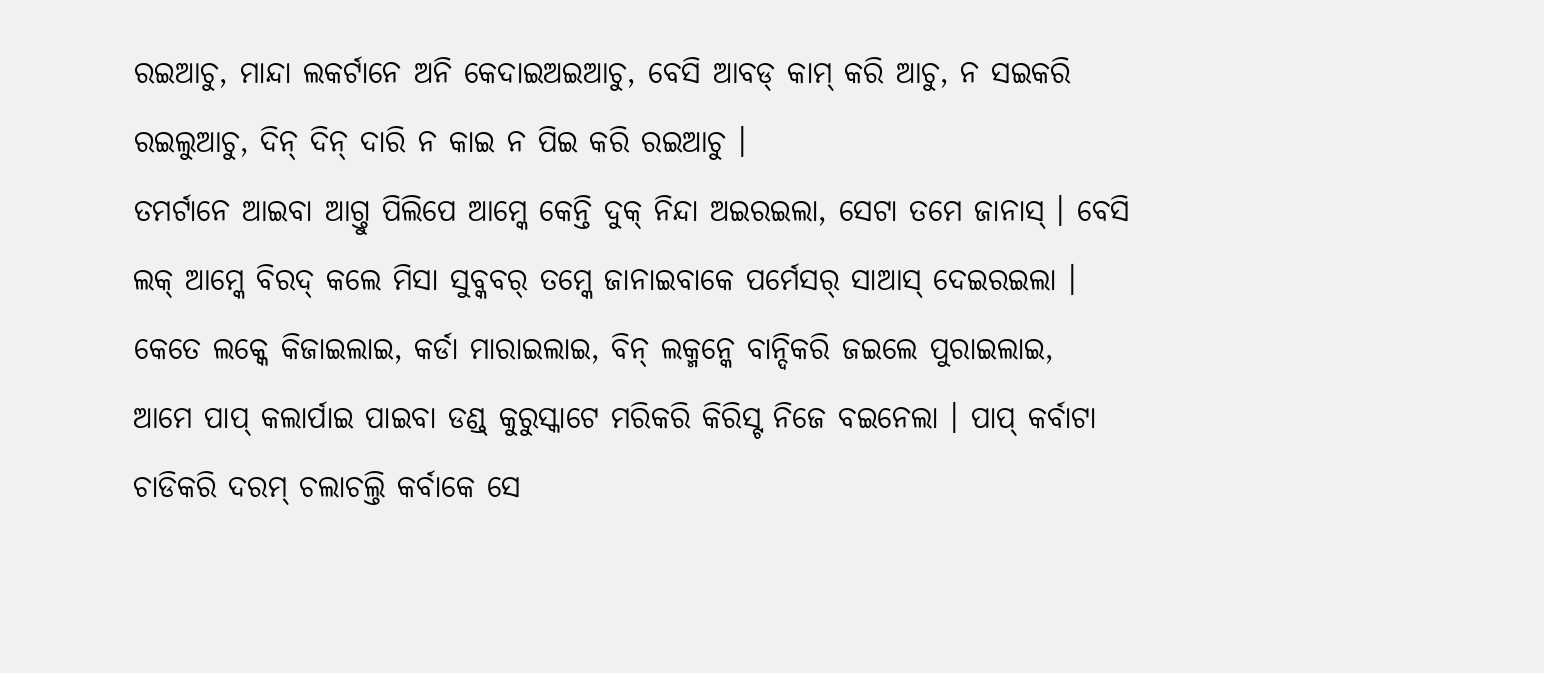ରଇଆଚୁ, ମାନ୍ଦା ଲକର୍ଟାନେ ଅନି କେଦାଇଅଇଆଚୁ, ବେସି ଆବଡ୍ କାମ୍ କରି ଆଚୁ, ନ ସଇକରି ରଇଲୁଆଚୁ, ଦିନ୍ ଦିନ୍ ଦାରି ନ କାଇ ନ ପିଇ କରି ରଇଆଚୁ ।
ତମର୍ଟାନେ ଆଇବା ଆଗ୍ତୁ ପିଲିପେ ଆମ୍କେ କେନ୍ତି ଦୁକ୍ ନିନ୍ଦା ଅଇରଇଲା, ସେଟା ତମେ ଜାନାସ୍ । ବେସି ଲକ୍ ଆମ୍କେ ବିରଦ୍ କଲେ ମିସା ସୁବ୍କବର୍ ତମ୍କେ ଜାନାଇବାକେ ପର୍ମେସର୍ ସାଆସ୍ ଦେଇରଇଲା ।
କେତେ ଲକ୍କେ କିଜାଇଲାଇ, କର୍ଡା ମାରାଇଲାଇ, ବିନ୍ ଲକ୍ମନ୍କେ ବାନ୍ଦିକରି ଜଇଲେ ପୁରାଇଲାଇ,
ଆମେ ପାପ୍ କଲାର୍ପାଇ ପାଇବା ଡଣ୍ଡ୍ କୁରୁସ୍କାଟେ ମରିକରି କିରିସ୍ଟ ନିଜେ ବଇନେଲା । ପାପ୍ କର୍ବାଟା ଚାଡିକରି ଦରମ୍ ଚଲାଚଲ୍ତି କର୍ବାକେ ସେ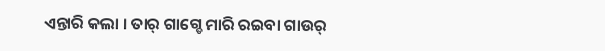ଏନ୍ତାରି କଲା । ତାର୍ ଗାଗ୍ଡେ ମାରି ରଇବା ଗାଉର୍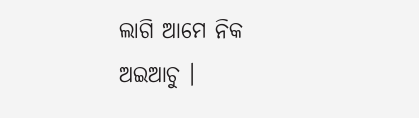ଲାଗି ଆମେ ନିକ ଅଇଆଚୁ ।